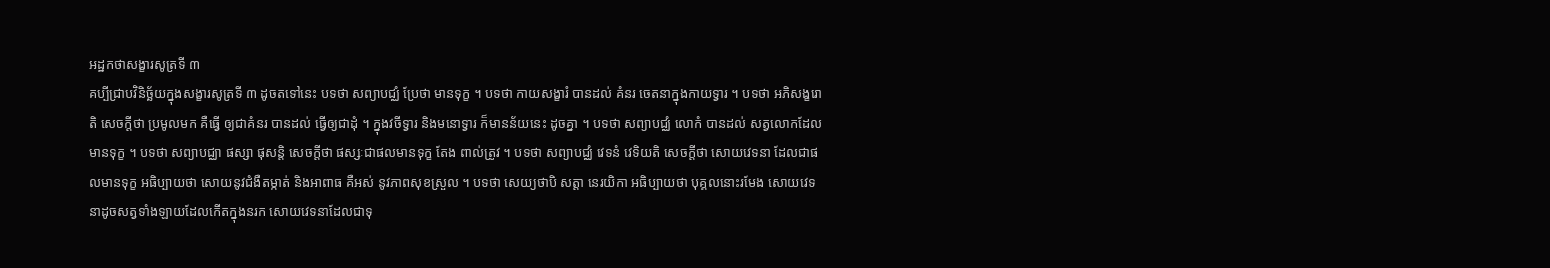អដ្ឋកថាសង្ខារសូត្រទី ៣
គប្បីជ្រាបវិនិច្ឆ័យក្នុងសង្ខារសូត្រទី ៣ ដូចតទៅនេះ បទថា សព្យាបជ្ឈំ ប្រែថា មានទុក្ខ ។ បទថា កាយសង្ខារំ បានដល់ គំនរ ចេតនាក្នុងកាយទ្វារ ។ បទថា អភិសង្ខរោតិ សេចក្តីថា ប្រមូលមក គឺធ្វើ ឲ្យជាគំនរ បានដល់ ធ្វើឲ្យជាដុំ ។ ក្នុងវចីទ្វារ និងមនោទ្វារ ក៏មានន័យនេះ ដូចគ្នា ។ បទថា សព្យាបជ្ឈំ លោកំ បានដល់ សត្វលោកដែលមានទុក្ខ ។ បទថា សព្យាបជ្ឈា ផស្សា ផុសន្តិ សេចក្តីថា ផស្សៈជាផលមានទុក្ខ តែង ពាល់ត្រូវ ។ បទថា សព្យាបជ្ឈំ វេទនំ វេទិយតិ សេចក្តីថា សោយវេទនា ដែលជាផលមានទុក្ខ អធិប្បាយថា សោយនូវជំងឺតម្កាត់ និងអាពាធ គឺអស់ នូវភាពសុខស្រួល ។ បទថា សេយ្យថាបិ សត្តា នេរយិកា អធិប្បាយថា បុគ្គលនោះរមែង សោយវេទនាដូចសត្វទាំងឡាយដែលកើតក្នុងនរក សោយវេទនាដែលជាទុ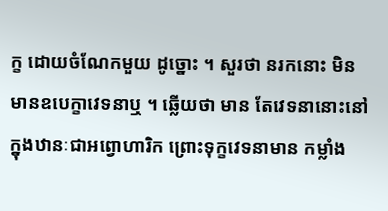ក្ខ ដោយចំណែកមួយ ដូច្នោះ ។ សួរថា នរកនោះ មិនមានឧបេក្ខាវេទនាឬ ។ ឆ្លើយថា មាន តែវេទនានោះនៅក្នុងឋានៈជាអព្វោហារិក ព្រោះទុក្ខវេទនាមាន កម្លាំង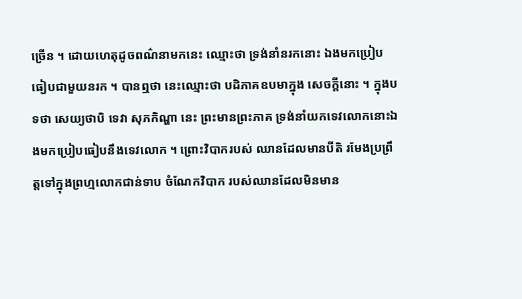ច្រើន ។ ដោយហេតុដូចពណ៌នាមកនេះ ឈ្មោះថា ទ្រង់នាំនរកនោះ ឯងមកប្រៀបធៀបជាមួយនរក ។ បានឮថា នេះឈ្មោះថា បដិភាគឧបមាក្នុង សេចក្តីនោះ ។ ក្នុងបទថា សេយ្យថាបិ ទេវា សុភកិណ្ហា នេះ ព្រះមានព្រះភាគ ទ្រង់នាំយកទេវលោកនោះឯងមកប្រៀបធៀបនឹងទេវលោក ។ ព្រោះវិបាករបស់ ឈានដែលមានបីតិ រមែងប្រព្រឹត្តទៅក្នុងព្រហ្មលោកជាន់ទាប ចំណែកវិបាក របស់ឈានដែលមិនមាន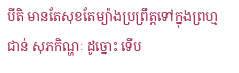បីតិ មានតែសុខតែម្យ៉ាងប្រព្រឹត្តទៅក្នុងព្រហ្មជាន់ សុភកិណ្ហៈ ដូច្នោះ ទើប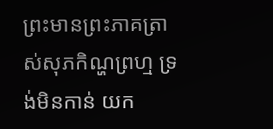ព្រះមានព្រះភាគត្រាស់សុភកិណ្ហព្រហ្ម ទ្រង់មិនកាន់ យក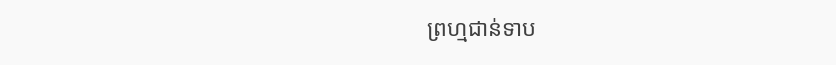ព្រហ្មជាន់ទាប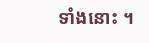ទាំងនោះ ។